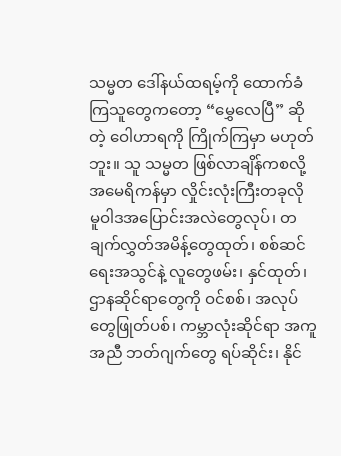သမ္မတ ဒေါ်နယ်ထရမ့်ကို ထောက်ခံကြသူတွေကတော့ “မွှေလေပြီ” ဆိုတဲ့ ဝေါဟာရကို ကြိုက်ကြမှာ မဟုတ်ဘူး။ သူ သမ္မတ ဖြစ်လာချိန်ကစလို့ အမေရိကန်မှာ လှိုင်းလုံးကြီးတခုလို မူဝါဒအပြောင်းအလဲတွေလုပ်၊ တချက်လွှတ်အမိန့်တွေထုတ်၊ စစ်ဆင်ရေးအသွင်နဲ့ လူတွေဖမ်း၊ နှင်ထုတ်၊ ဌာနဆိုင်ရာတွေကို ဝင်စစ်၊ အလုပ်တွေဖြုတ်ပစ်၊ ကမ္ဘာလုံးဆိုင်ရာ အကူအညီ ဘတ်ဂျက်တွေ ရပ်ဆိုင်း၊ နိုင်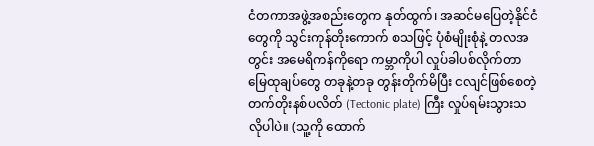ငံတကာအဖွဲ့အစည်းတွေက နုတ်ထွက်၊ အဆင်မပြေတဲ့နိုင်ငံတွေကို သွင်းကုန်တိုးကောက် စသဖြင့် ပုံစံမျိုးစုံနဲ့ တလအတွင်း အမေရိကန်ကိုရော ကမ္ဘာကိုပါ လှုပ်ခါပစ်လိုက်တာ မြေထုချပ်တွေ တခုနဲ့တခု တွန်းတိုက်မိပြီး ငလျင်ဖြစ်စေတဲ့ တက်တိုးနစ်ပလိတ် (Tectonic plate) ကြီး လှုပ်ရမ်းသွားသလိုပါပဲ။ (သူ့ကို ထောက်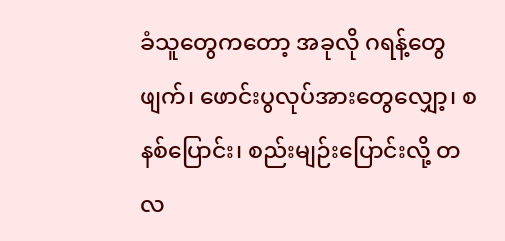ခံသူတွေကတော့ အခုလို ဂရန့်တွေဖျက်၊ ဖောင်းပွလုပ်အားတွေလျှော့၊ စနစ်ပြောင်း၊ စည်းမျဉ်းပြောင်းလို့ တလ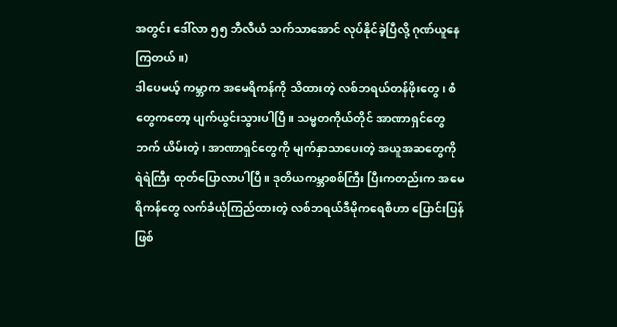အတွင်း ဒေါ်လာ ၅၅ ဘီလီယံ သက်သာအောင် လုပ်နိုင်ခဲ့ပြီလို့ ဂုဏ်ယူနေကြတယ်။)
ဒါပေမယ့် ကမ္ဘာက အမေရိကန်ကို သိထားတဲ့ လစ်ဘရယ်တန်ဖိုးတွေ၊ စံတွေကတော့ ပျက်ယွင်းသွားပါပြီ။ သမ္မတကိုယ်တိုင် အာဏာရှင်တွေဘက် ယိမ်းတဲ့၊ အာဏာရှင်တွေကို မျက်နှာသာပေးတဲ့ အယူအဆတွေကို ရဲရဲကြီး ထုတ်ပြောလာပါပြီ။ ဒုတိယကမ္ဘာစစ်ကြီး ပြီးကတည်းက အမေရိကန်တွေ လက်ခံယုံကြည်ထားတဲ့ လစ်ဘရယ်ဒီမိုကရေစီဟာ ပြောင်းပြန်ဖြစ်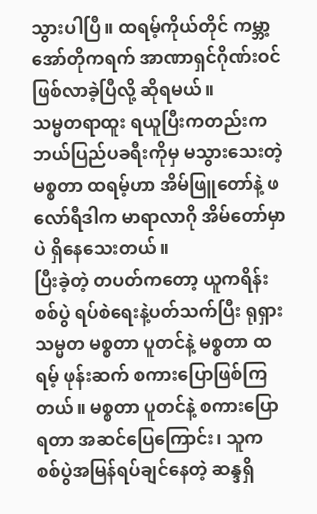သွားပါပြီ။ ထရမ့်ကိုယ်တိုင် ကမ္ဘာ့အော်တိုကရက် အာဏာရှင်ဂိုဏ်းဝင် ဖြစ်လာခဲ့ပြီလို့ ဆိုရမယ်။
သမ္မတရာထူး ရယူပြီးကတည်းက ဘယ်ပြည်ပခရီးကိုမှ မသွားသေးတဲ့ မစ္စတာ ထရမ့်ဟာ အိမ်ဖြူတော်နဲ့ ဖလော်ရီဒါက မာရာလာဂို အိမ်တော်မှာပဲ ရှိနေသေးတယ်။
ပြီးခဲ့တဲ့ တပတ်ကတော့ ယူကရိန်းစစ်ပွဲ ရပ်စဲရေးနဲ့ပတ်သက်ပြီး ရုရှားသမ္မတ မစ္စတာ ပူတင်နဲ့ မစ္စတာ ထရမ့် ဖုန်းဆက် စကားပြောဖြစ်ကြတယ်။ မစ္စတာ ပူတင်နဲ့ စကားပြောရတာ အဆင်ပြေကြောင်း၊ သူက စစ်ပွဲအမြန်ရပ်ချင်နေတဲ့ ဆန္ဒရှိ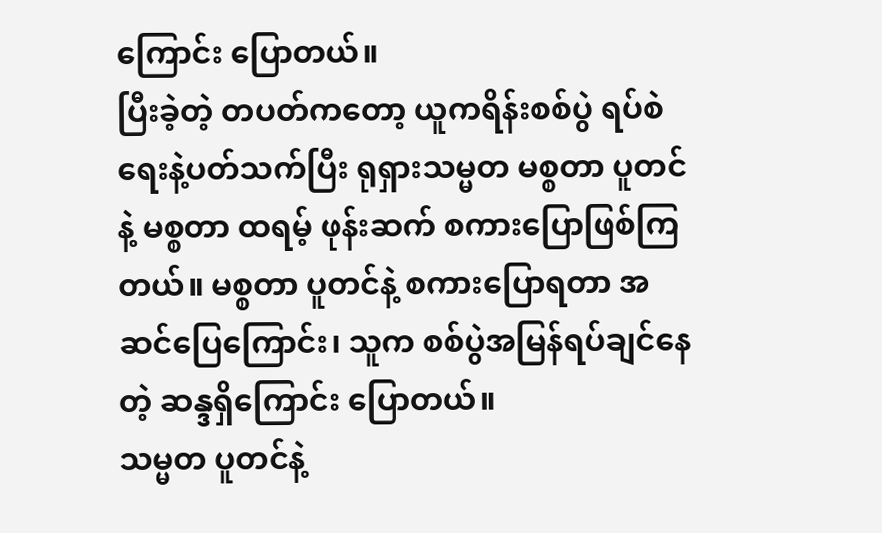ကြောင်း ပြောတယ်။
ပြီးခဲ့တဲ့ တပတ်ကတော့ ယူကရိန်းစစ်ပွဲ ရပ်စဲရေးနဲ့ပတ်သက်ပြီး ရုရှားသမ္မတ မစ္စတာ ပူတင်နဲ့ မစ္စတာ ထရမ့် ဖုန်းဆက် စကားပြောဖြစ်ကြတယ်။ မစ္စတာ ပူတင်နဲ့ စကားပြောရတာ အဆင်ပြေကြောင်း၊ သူက စစ်ပွဲအမြန်ရပ်ချင်နေတဲ့ ဆန္ဒရှိကြောင်း ပြောတယ်။
သမ္မတ ပူတင်နဲ့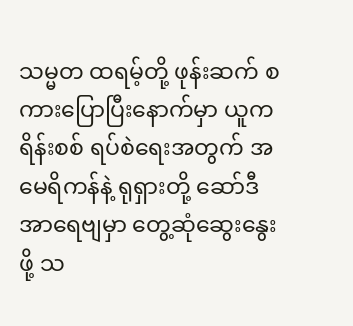သမ္မတ ထရမ့်တို့ ဖုန်းဆက် စကားပြောပြီးနောက်မှာ ယူကရိန်းစစ် ရပ်စဲရေးအတွက် အမေရိကန်နဲ့ ရုရှားတို့ ဆော်ဒီအာရေဗျမှာ တွေ့ဆုံဆွေးနွေးဖို့ သ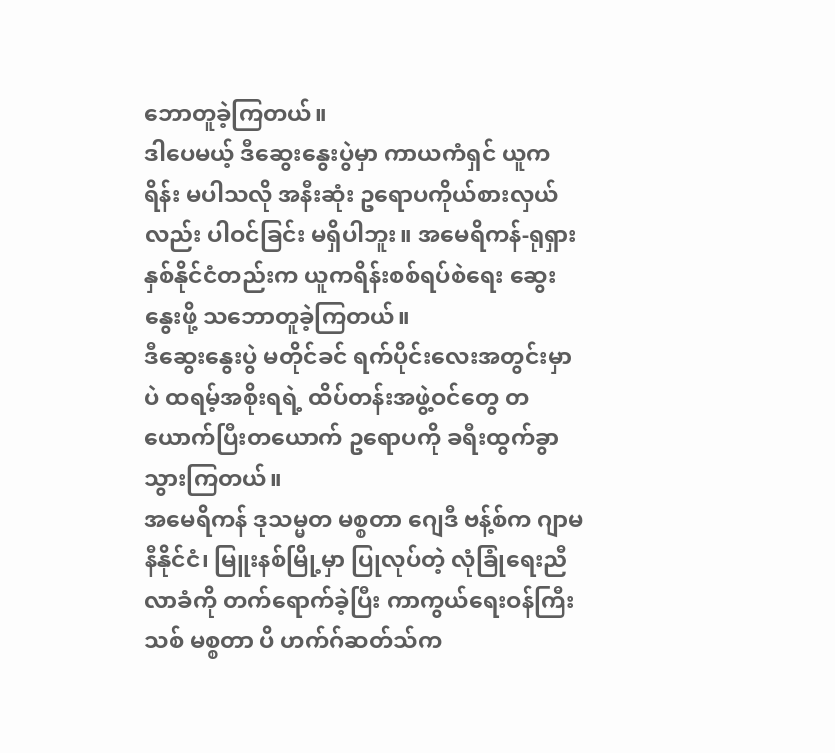ဘောတူခဲ့ကြတယ်။
ဒါပေမယ့် ဒီဆွေးနွေးပွဲမှာ ကာယကံရှင် ယူကရိန်း မပါသလို အနီးဆုံး ဥရောပကိုယ်စားလှယ်လည်း ပါဝင်ခြင်း မရှိပါဘူး။ အမေရိကန်-ရုရှား နှစ်နိုင်ငံတည်းက ယူကရိန်းစစ်ရပ်စဲရေး ဆွေးနွေးဖို့ သဘောတူခဲ့ကြတယ်။
ဒီဆွေးနွေးပွဲ မတိုင်ခင် ရက်ပိုင်းလေးအတွင်းမှာပဲ ထရမ့်အစိုးရရဲ့ ထိပ်တန်းအဖွဲ့ဝင်တွေ တယောက်ပြီးတယောက် ဥရောပကို ခရီးထွက်ခွာသွားကြတယ်။
အမေရိကန် ဒုသမ္မတ မစ္စတာ ဂျေဒီ ဗန့်စ်က ဂျာမနီနိုင်ငံ၊ မြူးနစ်မြို့မှာ ပြုလုပ်တဲ့ လုံခြုံရေးညီလာခံကို တက်ရောက်ခဲ့ပြီး ကာကွယ်ရေးဝန်ကြီးသစ် မစ္စတာ ပိ ဟက်ဂ်ဆတ်သ်က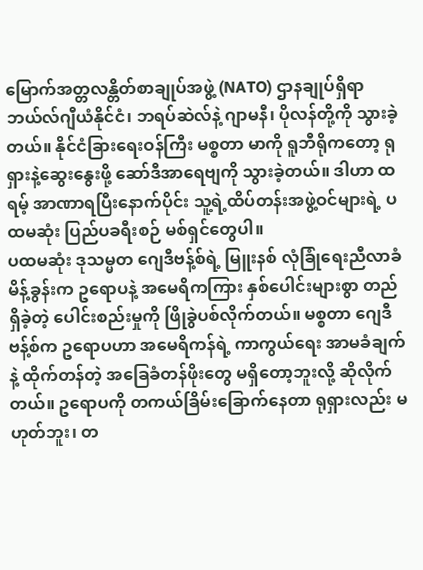မြောက်အတ္တလန္တိတ်စာချုပ်အဖွဲ့ (NATO) ဌာနချုပ်ရှိရာ ဘယ်လ်ဂျီယံနိုင်ငံ၊ ဘရပ်ဆဲလ်နဲ့ ဂျာမနီ၊ ပိုလန်တို့ကို သွားခဲ့တယ်။ နိုင်ငံခြားရေးဝန်ကြီး မစ္စတာ မာကို ရူဘီရိုကတော့ ရုရှားနဲ့ဆွေးနွေးဖို့ ဆော်ဒီအာရေဗျကို သွားခဲ့တယ်။ ဒါဟာ ထရမ့် အာဏာရပြီးနောက်ပိုင်း သူ့ရဲ့ထိပ်တန်းအဖွဲ့ဝင်များရဲ့ ပထမဆုံး ပြည်ပခရီးစဉ် မစ်ရှင်တွေပါ။
ပထမဆုံး ဒုသမ္မတ ဂျေဒီဗန့်စ်ရဲ့ မြူးနစ် လုံခြုံရေးညီလာခံ မိန့်ခွန်းက ဥရောပနဲ့ အမေရိကကြား နှစ်ပေါင်းများစွာ တည်ရှိခဲ့တဲ့ ပေါင်းစည်းမှုကို ဖြိုခွဲပစ်လိုက်တယ်။ မစ္စတာ ဂျေဒီဗန့်စ်က ဥရောပဟာ အမေရိကန်ရဲ့ ကာကွယ်ရေး အာမခံချက်နဲ့ ထိုက်တန်တဲ့ အခြေခံတန်ဖိုးတွေ မရှိတော့ဘူးလို့ ဆိုလိုက်တယ်။ ဥရောပကို တကယ်ခြိမ်းခြောက်နေတာ ရုရှားလည်း မဟုတ်ဘူး၊ တ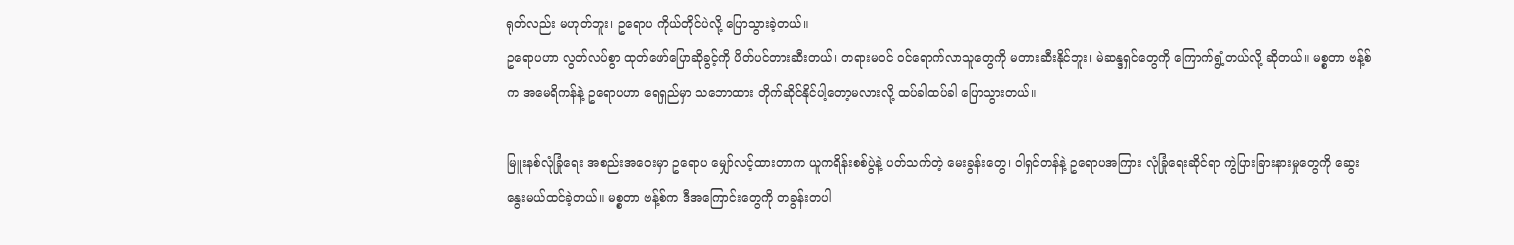ရုတ်လည်း မဟုတ်ဘူး၊ ဥရောပ ကိုယ်တိုင်ပဲလို့ ပြောသွားခဲ့တယ်။
ဥရောပဟာ လွတ်လပ်စွာ ထုတ်ဖော်ပြောဆိုခွင့်ကို ပိတ်ပင်တားဆီးတယ်၊ တရားမဝင် ဝင်ရောက်လာသူတွေကို မတားဆီးနိုင်ဘူး၊ မဲဆန္ဒရှင်တွေကို ကြောက်ရွံ့တယ်လို့ ဆိုတယ်။ မစ္စတာ ဗန့်စ်က အမေရိကန်နဲ့ ဥရောပဟာ ရေရှည်မှာ သဘောထား တိုက်ဆိုင်နိုင်ပါ့တော့မလားလို့ ထပ်ခါထပ်ခါ ပြောသွားတယ်။

မြူးနစ်လုံခြုံရေး အစည်းအဝေးမှာ ဥရောပ မျှော်လင့်ထားတာက ယူကရိန်းစစ်ပွဲနဲ့ ပတ်သက်တဲ့ မေးခွန်းတွေ၊ ဝါရှင်တန်နဲ့ ဥရောပအကြား လုံခြုံရေးဆိုင်ရာ ကွဲပြားခြားနားမှုတွေကို ဆွေးနွေးမယ်ထင်ခဲ့တယ်။ မစ္စတာ ဗန့်စ်က ဒီအကြောင်းတွေကို တခွန်းတပါ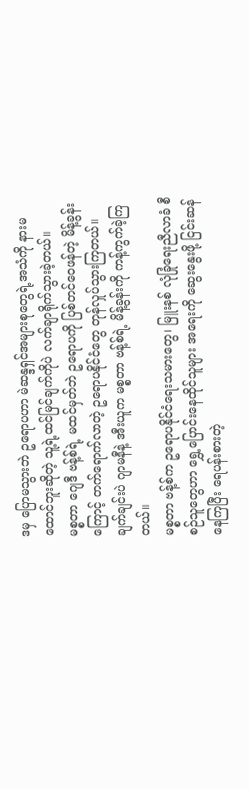ဒမှ ပြောမသွားဘဲ ဥရောပဟာ မဲဆန္ဒရှင်အများစုတွေရဲ့အသံကို နားမထောင်ဘူးဆိုတဲ့ သူ့ရဲ့ထင်မြင်ချက်ကိုပဲ လက်ချာရိုက်သွားခဲ့တယ်။
မစ္စတာ ဂျေဒီ ဗန့်စ်ရဲ့ မထင်မှတ်ဘဲ ဥရောပကို ပြစ်တင်ဝေဖန်တဲ့ မိန့်ခွန်းကြောင့် တက်ရောက်လာတဲ့ ဥရောပနိုင်ငံတွေ တုန်လှုပ်သွားကြတယ်။ ချက်ချင်းပဲ ဂျာမနီနဲ့ အီးယူက မစ္စတာ ဗန့်စ်ရဲ့ မိန့်ခွန်းကို ကန့်ကွက်ခဲ့ကြတယ်။
မစ္စတာ ဗန့်စ်က ဥရောပနိုင်ငံရေးသမားတွေ၊ မြူးနစ် လုံခြုံရေးညီလာခံ စီစဉ်သူတွေဟာ ရွှေ့ပြောင်းနေထိုင်သူများ အရေးကို ဆွေးနွေးဖို့ ငြင်းဆန်နေကြပြီး ရေပန်းစားတဲ့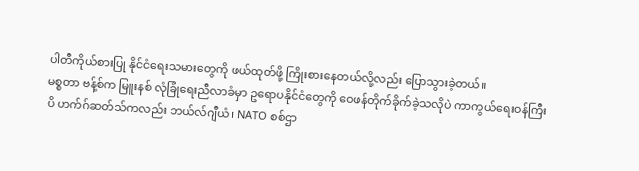ပါတီကိုယ်စားပြု နိုင်ငံရေးသမားတွေကို ဖယ်ထုတ်ဖို့ ကြိုးစားနေတယ်လို့လည်း ပြောသွားခဲ့တယ်။
မစ္စတာ ဗန့်စ်က မြူးနစ် လုံခြုံရေးညီလာခံမှာ ဥရောပနိုင်ငံတွေကို ဝေဖန်တိုက်ခိုက်ခဲ့သလိုပဲ ကာကွယ်ရေးဝန်ကြီး ပိ ဟက်ဂ်ဆတ်သ်ကလည်း ဘယ်လ်ဂျီယံ၊ NATO စစ်ဌာ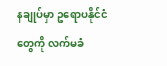နချုပ်မှာ ဥရောပနိုင်ငံတွေကို လက်မခံ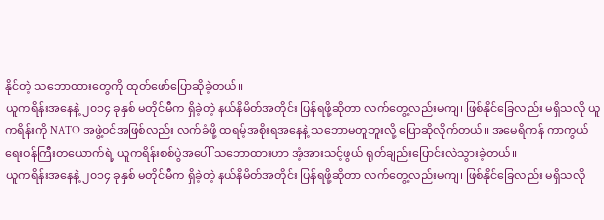နိုင်တဲ့ သဘောထားတွေကို ထုတ်ဖော်ပြောဆိုခဲ့တယ်။
ယူကရိန်းအနေနဲ့ ၂၀၁၄ ခုနှစ် မတိုင်မီက ရှိခဲ့တဲ့ နယ်နိမိတ်အတိုင်း ပြန်ရဖို့ဆိုတာ လက်တွေ့လည်းမကျ၊ ဖြစ်နိုင်ခြေလည်း မရှိသလို ယူကရိန်းကို NATO အဖွဲ့ဝင်အဖြစ်လည်း လက်ခံဖို့ ထရမ့်အစိုးရအနေနဲ့ သဘောမတူဘူးလို့ ပြောဆိုလိုက်တယ်။ အမေရိကန် ကာကွယ်ရေးဝန်ကြီးတယောက်ရဲ့ ယူကရိန်းစစ်ပွဲအပေါ် သဘောထားဟာ အံ့အားသင့်ဖွယ် ရုတ်ချည်းပြောင်းလဲသွားခဲ့တယ်။
ယူကရိန်းအနေနဲ့ ၂၀၁၄ ခုနှစ် မတိုင်မီက ရှိခဲ့တဲ့ နယ်နိမိတ်အတိုင်း ပြန်ရဖို့ဆိုတာ လက်တွေ့လည်းမကျ၊ ဖြစ်နိုင်ခြေလည်း မရှိသလို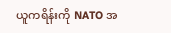ယူကရိန်းကို NATO အ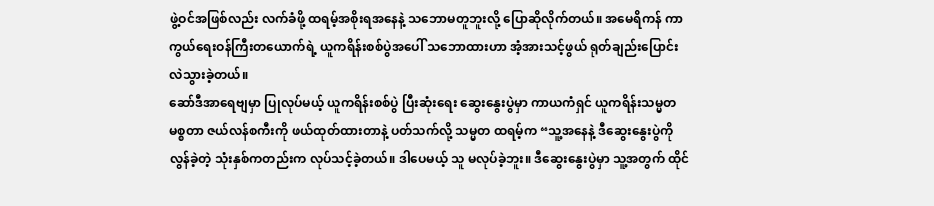ဖွဲ့ဝင်အဖြစ်လည်း လက်ခံဖို့ ထရမ့်အစိုးရအနေနဲ့ သဘောမတူဘူးလို့ ပြောဆိုလိုက်တယ်။ အမေရိကန် ကာကွယ်ရေးဝန်ကြီးတယောက်ရဲ့ ယူကရိန်းစစ်ပွဲအပေါ် သဘောထားဟာ အံ့အားသင့်ဖွယ် ရုတ်ချည်းပြောင်းလဲသွားခဲ့တယ်။
ဆော်ဒီအာရေဗျမှာ ပြုလုပ်မယ့် ယူကရိန်းစစ်ပွဲ ပြီးဆုံးရေး ဆွေးနွေးပွဲမှာ ကာယကံရှင် ယူကရိန်းသမ္မတ မစ္စတာ ဇယ်လန်စကီးကို ဖယ်ထုတ်ထားတာနဲ့ ပတ်သက်လို့ သမ္မတ ထရမ့်က “သူ့အနေနဲ့ ဒီဆွေးနွေးပွဲကို လွန်ခဲ့တဲ့ သုံးနှစ်ကတည်းက လုပ်သင့်ခဲ့တယ်။ ဒါပေမယ့် သူ မလုပ်ခဲ့ဘူး။ ဒီဆွေးနွေးပွဲမှာ သူ့အတွက် ထိုင်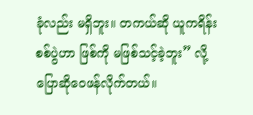ခုံလည်း မရှိဘူး။ တကယ်ဆို ယူကရိန်းစစ်ပွဲဟာ ဖြစ်ကို မဖြစ်သင့်ခဲ့ဘူး” လို့ ပြောဆိုဝေဖန်လိုက်တယ်။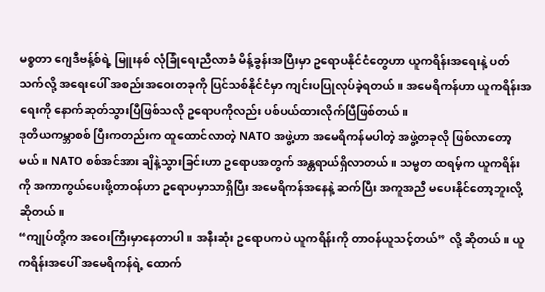မစ္စတာ ဂျေဒီဗန့်စ်ရဲ့ မြူးနစ် လုံခြုံရေးညီလာခံ မိန့်ခွန်းအပြီးမှာ ဥရောပနိုင်ငံတွေဟာ ယူကရိန်းအရေးနဲ့ ပတ်သက်လို့ အရေးပေါ် အစည်းအဝေးတခုကို ပြင်သစ်နိုင်ငံမှာ ကျင်းပပြုလုပ်ခဲ့ရတယ်။ အမေရိကန်ဟာ ယူကရိန်းအရေးကို နောက်ဆုတ်သွားပြီဖြစ်သလို ဥရောပကိုလည်း ပစ်ပယ်ထားလိုက်ပြီဖြစ်တယ်။
ဒုတိယကမ္ဘာစစ် ပြီးကတည်းက ထူထောင်လာတဲ့ NATO အဖွဲ့ဟာ အမေရိကန်မပါတဲ့ အဖွဲ့တခုလို ဖြစ်လာတော့မယ်။ NATO စစ်အင်အား ချိနဲ့သွားခြင်းဟာ ဥရောပအတွက် အန္တရာယ်ရှိလာတယ်။ သမ္မတ ထရမ့်က ယူကရိန်းကို အကာကွယ်ပေးဖို့တာဝန်ဟာ ဥရောပမှာသာရှိပြီး အမေရိကန်အနေနဲ့ ဆက်ပြီး အကူအညီ မပေးနိုင်တော့ဘူးလို့ ဆိုတယ်။
“ကျုပ်တို့က အဝေးကြီးမှာနေတာပါ။ အနီးဆုံး ဥရောပကပဲ ယူကရိန်းကို တာဝန်ယူသင့်တယ်” လို့ ဆိုတယ်။ ယူကရိန်းအပေါ် အမေရိကန်ရဲ့ ထောက်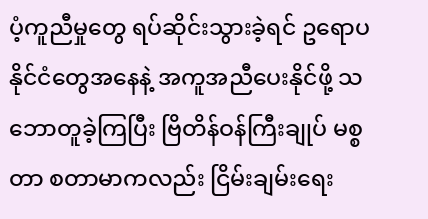ပံ့ကူညီမှုတွေ ရပ်ဆိုင်းသွားခဲ့ရင် ဥရောပနိုင်ငံတွေအနေနဲ့ အကူအညီပေးနိုင်ဖို့ သဘောတူခဲ့ကြပြီး ဗြိတိန်ဝန်ကြီးချုပ် မစ္စတာ စတာမာကလည်း ငြိမ်းချမ်းရေး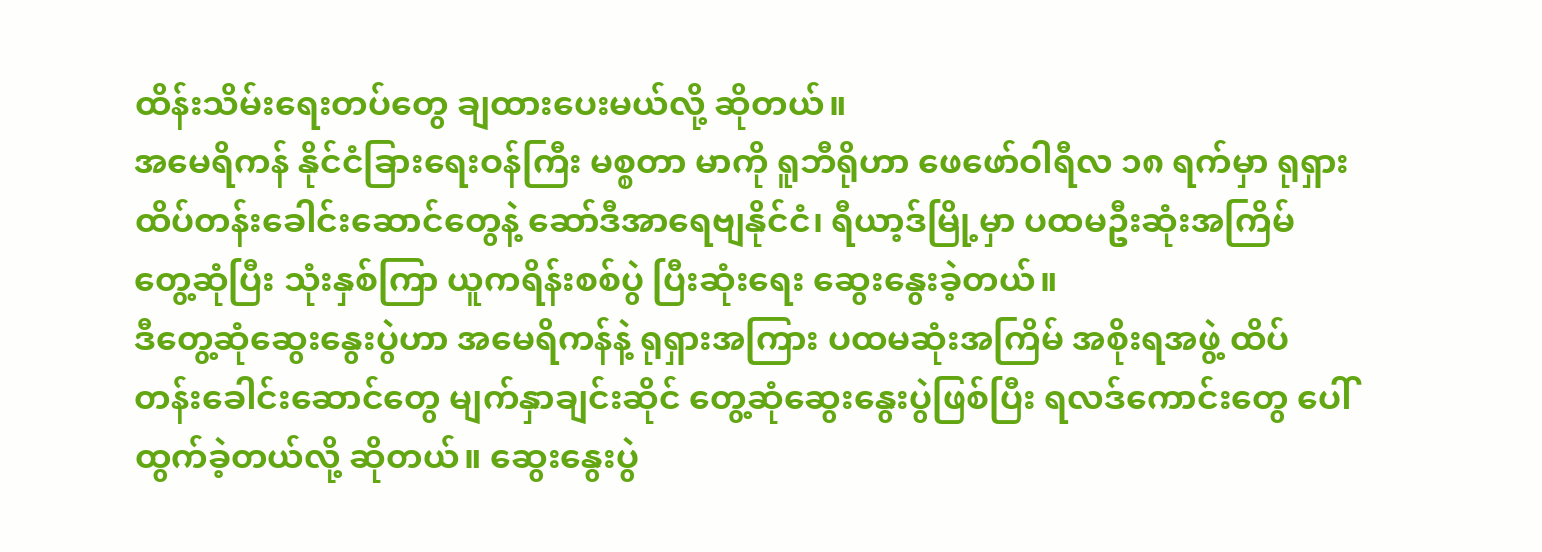ထိန်းသိမ်းရေးတပ်တွေ ချထားပေးမယ်လို့ ဆိုတယ်။
အမေရိကန် နိုင်ငံခြားရေးဝန်ကြီး မစ္စတာ မာကို ရူဘီရိုဟာ ဖေဖော်ဝါရီလ ၁၈ ရက်မှာ ရုရှား ထိပ်တန်းခေါင်းဆောင်တွေနဲ့ ဆော်ဒီအာရေဗျနိုင်ငံ၊ ရီယာ့ဒ်မြို့မှာ ပထမဦးဆုံးအကြိမ် တွေ့ဆုံပြီး သုံးနှစ်ကြာ ယူကရိန်းစစ်ပွဲ ပြီးဆုံးရေး ဆွေးနွေးခဲ့တယ်။
ဒီတွေ့ဆုံဆွေးနွေးပွဲဟာ အမေရိကန်နဲ့ ရုရှားအကြား ပထမဆုံးအကြိမ် အစိုးရအဖွဲ့ ထိပ်တန်းခေါင်းဆောင်တွေ မျက်နှာချင်းဆိုင် တွေ့ဆုံဆွေးနွေးပွဲဖြစ်ပြီး ရလဒ်ကောင်းတွေ ပေါ်ထွက်ခဲ့တယ်လို့ ဆိုတယ်။ ဆွေးနွေးပွဲ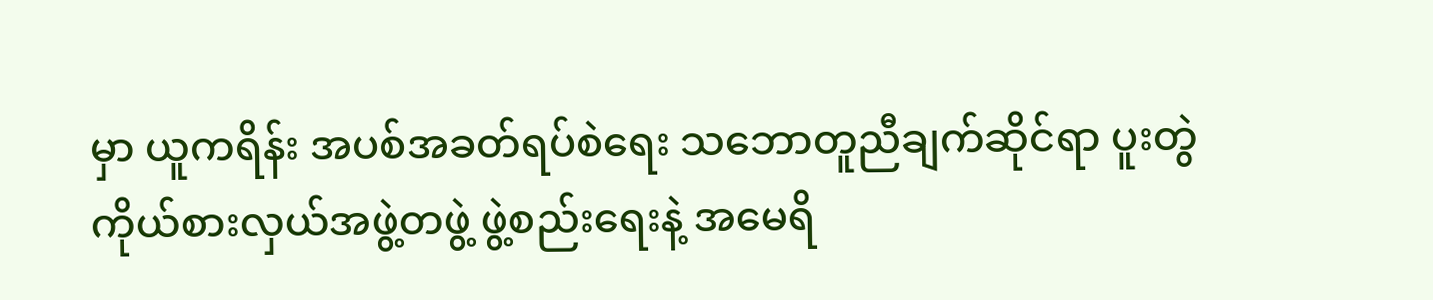မှာ ယူကရိန်း အပစ်အခတ်ရပ်စဲရေး သဘောတူညီချက်ဆိုင်ရာ ပူးတွဲကိုယ်စားလှယ်အဖွဲ့တဖွဲ့ ဖွဲ့စည်းရေးနဲ့ အမေရိ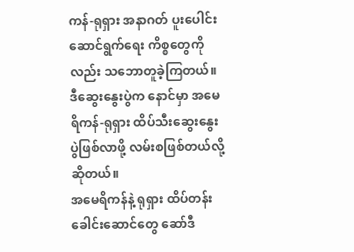ကန်-ရုရှား အနာဂတ် ပူးပေါင်းဆောင်ရွက်ရေး ကိစ္စတွေကိုလည်း သဘောတူခဲ့ကြတယ်။ ဒီဆွေးနွေးပွဲက နောင်မှာ အမေရိကန်-ရုရှား ထိပ်သီးဆွေးနွေးပွဲဖြစ်လာဖို့ လမ်းစဖြစ်တယ်လို့ ဆိုတယ်။
အမေရိကန်နဲ့ ရုရှား ထိပ်တန်းခေါင်းဆောင်တွေ ဆော်ဒီ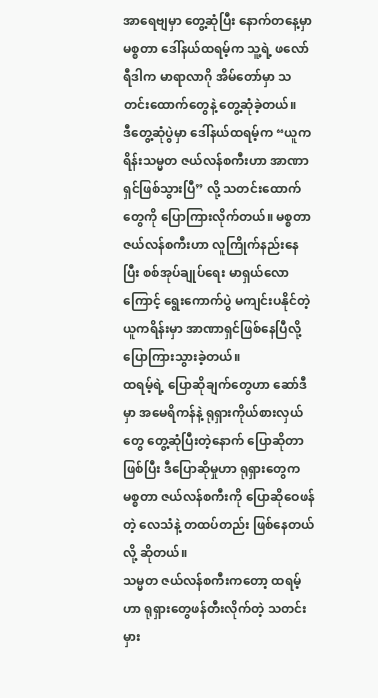အာရေဗျမှာ တွေ့ဆုံပြီး နောက်တနေ့မှာ မစ္စတာ ဒေါ်နယ်ထရမ့်က သူ့ရဲ့ ဖလော်ရီဒါက မာရာလာဂို အိမ်တော်မှာ သတင်းထောက်တွေနဲ့ တွေ့ဆုံခဲ့တယ်။
ဒီတွေ့ဆုံပွဲမှာ ဒေါ်နယ်ထရမ့်က “ယူကရိန်းသမ္မတ ဇယ်လန်စကီးဟာ အာဏာရှင်ဖြစ်သွားပြီ” လို့ သတင်းထောက်တွေကို ပြောကြားလိုက်တယ်။ မစ္စတာ ဇယ်လန်စကီးဟာ လူကြိုက်နည်းနေပြီး စစ်အုပ်ချုပ်ရေး မာရှယ်လောကြောင့် ရွေးကောက်ပွဲ မကျင်းပနိုင်တဲ့ ယူကရိန်းမှာ အာဏာရှင်ဖြစ်နေပြီလို့ ပြောကြားသွားခဲ့တယ်။
ထရမ့်ရဲ့ ပြောဆိုချက်တွေဟာ ဆော်ဒီမှာ အမေရိကန်နဲ့ ရုရှားကိုယ်စားလှယ်တွေ တွေ့ဆုံပြီးတဲ့နောက် ပြောဆိုတာဖြစ်ပြီး ဒီပြောဆိုမှုဟာ ရုရှားတွေက မစ္စတာ ဇယ်လန်စကီးကို ပြောဆိုဝေဖန်တဲ့ လေသံနဲ့ တထပ်တည်း ဖြစ်နေတယ်လို့ ဆိုတယ်။
သမ္မတ ဇယ်လန်စကီးကတော့ ထရမ့်ဟာ ရုရှားတွေဖန်တီးလိုက်တဲ့ သတင်းမှား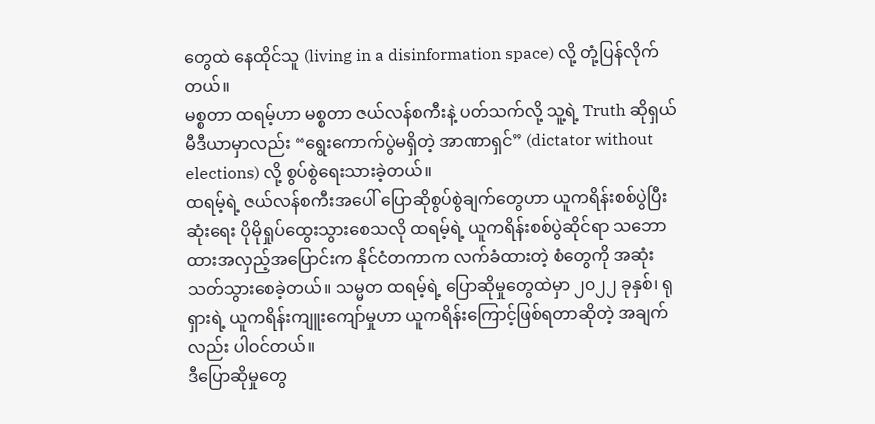တွေထဲ နေထိုင်သူ (living in a disinformation space) လို့ တုံ့ပြန်လိုက်တယ်။
မစ္စတာ ထရမ့်ဟာ မစ္စတာ ဇယ်လန်စကီးနဲ့ ပတ်သက်လို့ သူ့ရဲ့ Truth ဆိုရှယ်မီဒီယာမှာလည်း “ရွေးကောက်ပွဲမရှိတဲ့ အာဏာရှင်” (dictator without elections) လို့ စွပ်စွဲရေးသားခဲ့တယ်။
ထရမ့်ရဲ့ ဇယ်လန်စကီးအပေါ် ပြောဆိုစွပ်စွဲချက်တွေဟာ ယူကရိန်းစစ်ပွဲပြီးဆုံးရေး ပိုမိုရှုပ်ထွေးသွားစေသလို ထရမ့်ရဲ့ ယူကရိန်းစစ်ပွဲဆိုင်ရာ သဘောထားအလှည့်အပြောင်းက နိုင်ငံတကာက လက်ခံထားတဲ့ စံတွေကို အဆုံးသတ်သွားစေခဲ့တယ်။ သမ္မတ ထရမ့်ရဲ့ ပြောဆိုမှုတွေထဲမှာ ၂၀၂၂ ခုနှစ်၊ ရုရှားရဲ့ ယူကရိန်းကျူးကျော်မှုဟာ ယူကရိန်းကြောင့်ဖြစ်ရတာဆိုတဲ့ အချက်လည်း ပါဝင်တယ်။
ဒီပြောဆိုမှုတွေ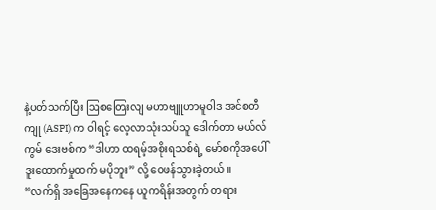နဲ့ပတ်သက်ပြီး ဩစတြေးလျ မဟာဗျူဟာမူဝါဒ အင်စတီကျု (ASPI) က ဝါရင့် လေ့လာသုံးသပ်သူ ဒေါက်တာ မယ်လ်ကွမ် ဒေးဗစ်က “ဒါဟာ ထရမ့်အစိုးရသစ်ရဲ့ မော်စကိုအပေါ် ဒူးထောက်မှုထက် မပိုဘူး” လို့ ဝေဖန်သွားခဲ့တယ်။
“လက်ရှိ အခြေအနေကနေ ယူကရိန်းအတွက် တရား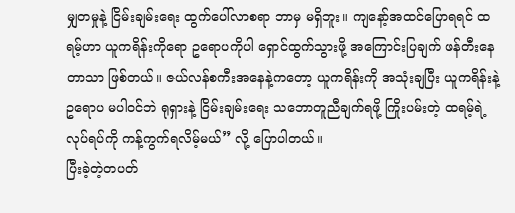မျှတမှုနဲ့ ငြိမ်းချမ်းရေး ထွက်ပေါ်လာစရာ ဘာမှ မရှိဘူး။ ကျနော့်အထင်ပြောရရင် ထရမ့်ဟာ ယူကရိန်းကိုရော ဥရောပကိုပါ ရှောင်ထွက်သွားဖို့ အကြောင်းပြချက် ဖန်တီးနေတာသာ ဖြစ်တယ်။ ဇယ်လန်စကီးအနေနဲ့ကတော့ ယူကရိန်းကို အသုံးချပြီး ယူကရိန်းနဲ့ ဥရောပ မပါဝင်ဘဲ ရုရှားနဲ့ ငြိမ်းချမ်းရေး သဘောတူညီချက်ရဖို့ ကြိုးပမ်းတဲ့ ထရမ့်ရဲ့ လုပ်ရပ်ကို ကန့်ကွက်ရလိမ့်မယ်” လို့ ပြောပါတယ်။
ပြီးခဲ့တဲ့တပတ်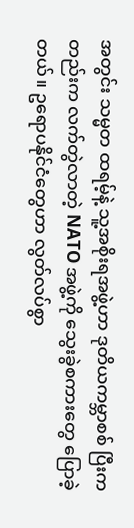အတွင်း သမ္မတ ထရမ့်နဲ့ သူ့အစိုးရအဖွဲ့ဟာ ဒုတိယကမ္ဘာစစ် ပြီးကတည်းက လက်တွဲလာတဲ့ NATO အဖွဲ့ကို သွေးခွဲစကားတွေ ပြောခဲ့တယ်။ ဥရောပနိုင်ငံတွေဟာ လွတ်လပ်စွာ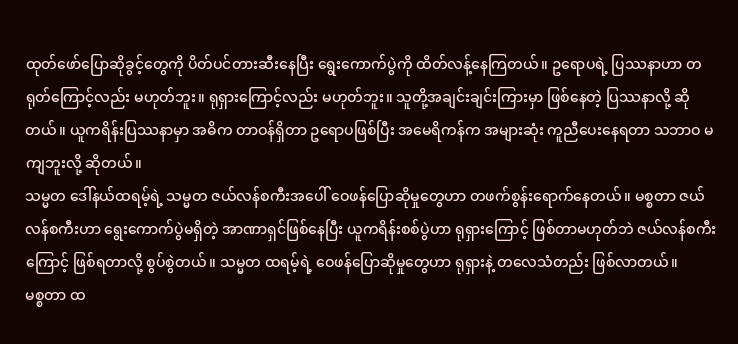ထုတ်ဖော်ပြောဆိုခွင့်တွေကို ပိတ်ပင်တားဆီးနေပြီး ရွေးကောက်ပွဲကို ထိတ်လန့်နေကြတယ်။ ဥရောပရဲ့ ပြဿနာဟာ တရုတ်ကြောင့်လည်း မဟုတ်ဘူး။ ရုရှားကြောင့်လည်း မဟုတ်ဘူး။ သူတို့အချင်းချင်းကြားမှာ ဖြစ်နေတဲ့ ပြဿနာလို့ ဆိုတယ်။ ယူကရိန်းပြဿနာမှာ အဓိက တာဝန်ရှိတာ ဥရောပဖြစ်ပြီး အမေရိကန်က အများဆုံး ကူညီပေးနေရတာ သဘာဝ မကျဘူးလို့ ဆိုတယ်။
သမ္မတ ဒေါ်နယ်ထရမ့်ရဲ့ သမ္မတ ဇယ်လန်စကီးအပေါ် ဝေဖန်ပြောဆိုမှုတွေဟာ တဖက်စွန်းရောက်နေတယ်။ မစ္စတာ ဇယ်လန်စကီးဟာ ရွေးကောက်ပွဲမရှိတဲ့ အာဏာရှင်ဖြစ်နေပြီး ယူကရိန်းစစ်ပွဲဟာ ရုရှားကြောင့် ဖြစ်တာမဟုတ်ဘဲ ဇယ်လန်စကီးကြောင့် ဖြစ်ရတာလို့ စွပ်စွဲတယ်။ သမ္မတ ထရမ့်ရဲ့ ဝေဖန်ပြောဆိုမှုတွေဟာ ရုရှားနဲ့ တလေသံတည်း ဖြစ်လာတယ်။
မစ္စတာ ထ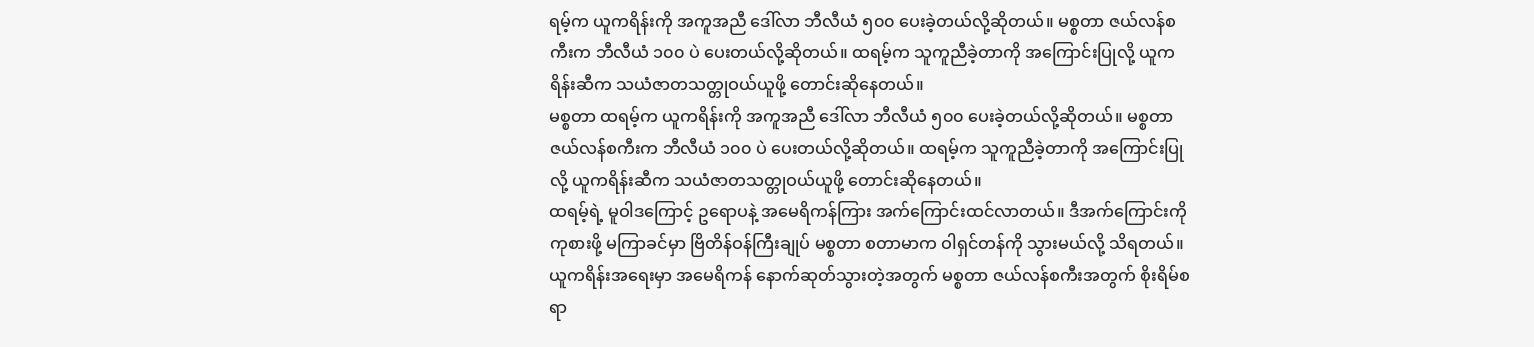ရမ့်က ယူကရိန်းကို အကူအညီ ဒေါ်လာ ဘီလီယံ ၅၀၀ ပေးခဲ့တယ်လို့ဆိုတယ်။ မစ္စတာ ဇယ်လန်စကီးက ဘီလီယံ ၁၀၀ ပဲ ပေးတယ်လို့ဆိုတယ်။ ထရမ့်က သူကူညီခဲ့တာကို အကြောင်းပြုလို့ ယူကရိန်းဆီက သယံဇာတသတ္တုဝယ်ယူဖို့ တောင်းဆိုနေတယ်။
မစ္စတာ ထရမ့်က ယူကရိန်းကို အကူအညီ ဒေါ်လာ ဘီလီယံ ၅၀၀ ပေးခဲ့တယ်လို့ဆိုတယ်။ မစ္စတာ ဇယ်လန်စကီးက ဘီလီယံ ၁၀၀ ပဲ ပေးတယ်လို့ဆိုတယ်။ ထရမ့်က သူကူညီခဲ့တာကို အကြောင်းပြုလို့ ယူကရိန်းဆီက သယံဇာတသတ္တုဝယ်ယူဖို့ တောင်းဆိုနေတယ်။
ထရမ့်ရဲ့ မူဝါဒကြောင့် ဥရောပနဲ့ အမေရိကန်ကြား အက်ကြောင်းထင်လာတယ်။ ဒီအက်ကြောင်းကို ကုစားဖို့ မကြာခင်မှာ ဗြိတိန်ဝန်ကြီးချုပ် မစ္စတာ စတာမာက ဝါရှင်တန်ကို သွားမယ်လို့ သိရတယ်။ ယူကရိန်းအရေးမှာ အမေရိကန် နောက်ဆုတ်သွားတဲ့အတွက် မစ္စတာ ဇယ်လန်စကီးအတွက် စိုးရိမ်စရာ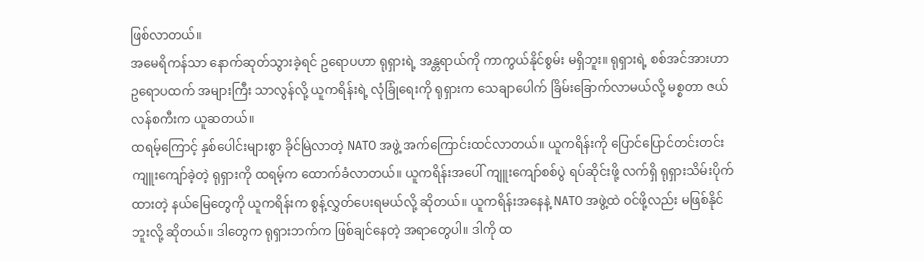ဖြစ်လာတယ်။
အမေရိကန်သာ နောက်ဆုတ်သွားခဲ့ရင် ဥရောပဟာ ရုရှားရဲ့ အန္တရာယ်ကို ကာကွယ်နိုင်စွမ်း မရှိဘူး။ ရုရှားရဲ့ စစ်အင်အားဟာ ဥရောပထက် အများကြီး သာလွန်လို့ ယူကရိန်းရဲ့ လုံခြုံရေးကို ရုရှားက သေချာပေါက် ခြိမ်းခြောက်လာမယ်လို့ မစ္စတာ ဇယ်လန်စကီးက ယူဆတယ်။
ထရမ့်ကြောင့် နှစ်ပေါင်းများစွာ ခိုင်မြဲလာတဲ့ NATO အဖွဲ့ အက်ကြောင်းထင်လာတယ်။ ယူကရိန်းကို ပြောင်ပြောင်တင်းတင်း ကျူးကျော်ခဲ့တဲ့ ရုရှားကို ထရမ့်က ထောက်ခံလာတယ်။ ယူကရိန်းအပေါ် ကျူးကျော်စစ်ပွဲ ရပ်ဆိုင်းဖို့ လက်ရှိ ရုရှားသိမ်းပိုက်ထားတဲ့ နယ်မြေတွေကို ယူကရိန်းက စွန့်လွှတ်ပေးရမယ်လို့ ဆိုတယ်။ ယူကရိန်းအနေနဲ့ NATO အဖွဲ့ထဲ ဝင်ဖို့လည်း မဖြစ်နိုင်ဘူးလို့ ဆိုတယ်။ ဒါတွေက ရုရှားဘက်က ဖြစ်ချင်နေတဲ့ အရာတွေပါ။ ဒါကို ထ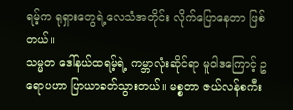ရမ့်က ရုရှားတွေရဲ့လေသံအတိုင်း လိုက်ပြောနေတာ ဖြစ်တယ်။
သမ္မတ ဒေါ်နယ်ထရမ့်ရဲ့ ကမ္ဘာလုံးဆိုင်ရာ မူဝါဒကြောင့် ဥရောပဟာ ပြာယာခတ်သွားတယ်။ မစ္စတာ ဇယ်လန်စကီး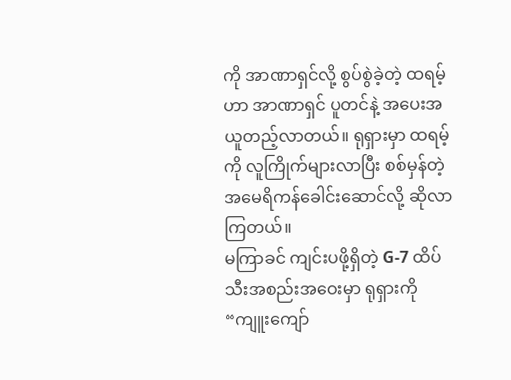ကို အာဏာရှင်လို့ စွပ်စွဲခဲ့တဲ့ ထရမ့်ဟာ အာဏာရှင် ပူတင်နဲ့ အပေးအယူတည့်လာတယ်။ ရုရှားမှာ ထရမ့်ကို လူကြိုက်များလာပြီး စစ်မှန်တဲ့ အမေရိကန်ခေါင်းဆောင်လို့ ဆိုလာကြတယ်။
မကြာခင် ကျင်းပဖို့ရှိတဲ့ G-7 ထိပ်သီးအစည်းအဝေးမှာ ရုရှားကို “ကျူးကျော်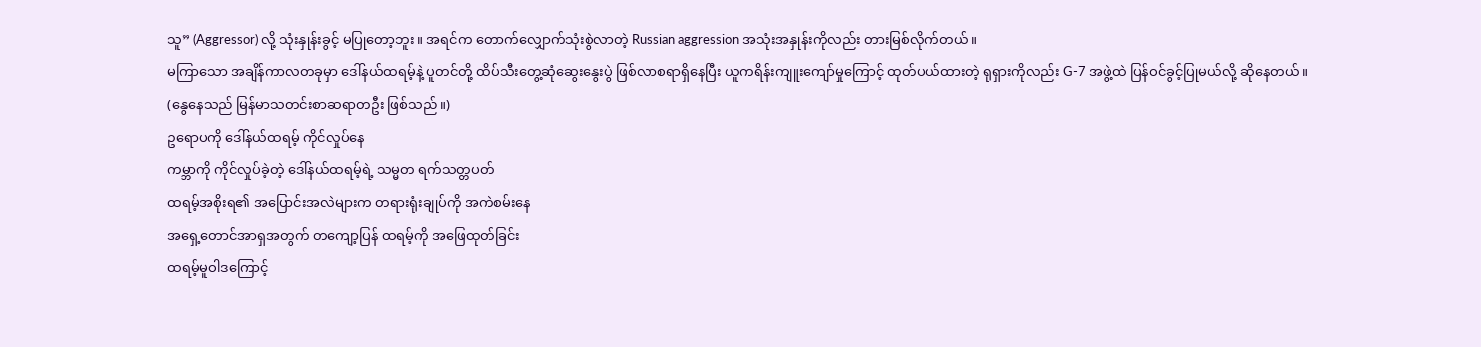သူ” (Aggressor) လို့ သုံးနှုန်းခွင့် မပြုတော့ဘူး။ အရင်က တောက်လျှောက်သုံးစွဲလာတဲ့ Russian aggression အသုံးအနှုန်းကိုလည်း တားမြစ်လိုက်တယ်။
မကြာသော အချိန်ကာလတခုမှာ ဒေါ်နယ်ထရမ့်နဲ့ ပူတင်တို့ ထိပ်သီးတွေ့ဆုံဆွေးနွေးပွဲ ဖြစ်လာစရာရှိနေပြီး ယူကရိန်းကျူးကျော်မှုကြောင့် ထုတ်ပယ်ထားတဲ့ ရုရှားကိုလည်း G-7 အဖွဲ့ထဲ ပြန်ဝင်ခွင့်ပြုမယ်လို့ ဆိုနေတယ်။
(နွေနေသည် မြန်မာသတင်းစာဆရာတဦး ဖြစ်သည်။)
ဥရောပကို ဒေါ်နယ်ထရမ့် ကိုင်လှုပ်နေ
ကမ္ဘာကို ကိုင်လှုပ်ခဲ့တဲ့ ဒေါ်နယ်ထရမ့်ရဲ့ သမ္မတ ရက်သတ္တပတ်
ထရမ့်အစိုးရ၏ အပြောင်းအလဲများက တရားရုံးချုပ်ကို အကဲစမ်းနေ
အရှေ့တောင်အာရှအတွက် တကျော့ပြန် ထရမ့်ကို အဖြေထုတ်ခြင်း
ထရမ့်မူဝါဒကြောင့်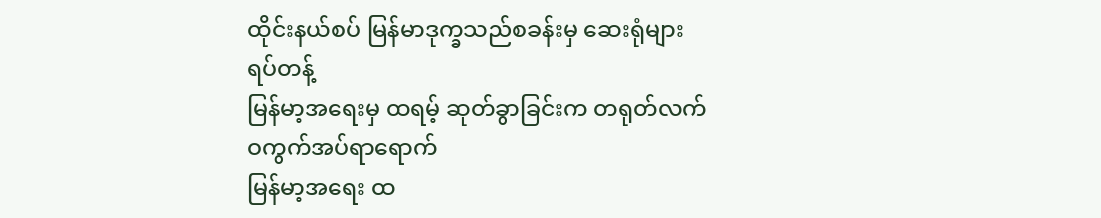ထိုင်းနယ်စပ် မြန်မာဒုက္ခသည်စခန်းမှ ဆေးရုံများ ရပ်တန့်
မြန်မာ့အရေးမှ ထရမ့် ဆုတ်ခွာခြင်းက တရုတ်လက် ဝကွက်အပ်ရာရောက်
မြန်မာ့အရေး ထ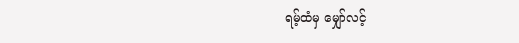ရမ့်ထံမှ မျှော်လင့်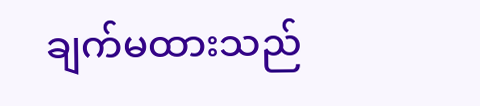ချက်မထားသည်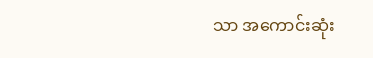သာ အကောင်းဆုံး